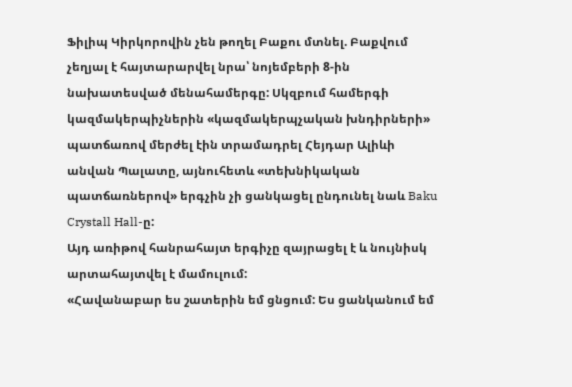Ֆիլիպ Կիրկորովին չեն թողել Բաքու մտնել. Բաքվում չեղյալ է հայտարարվել նրա՝ նոյեմբերի 8-ին նախատեսված մենահամերգը: Սկզբում համերգի կազմակերպիչներին «կազմակերպչական խնդիրների» պատճառով մերժել էին տրամադրել Հեյդար Ալիևի անվան Պալատը, այնուհետև «տեխնիկական պատճառներով» երգչին չի ցանկացել ընդունել նաև Baku Crystall Hall-ը:
Այդ առիթով հանրահայտ երգիչը զայրացել է և նույնիսկ արտահայտվել է մամուլում:
«Հավանաբար ես շատերին եմ ցնցում: Ես ցանկանում եմ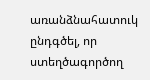առանձնահատուկ ընդգծել, որ ստեղծագործող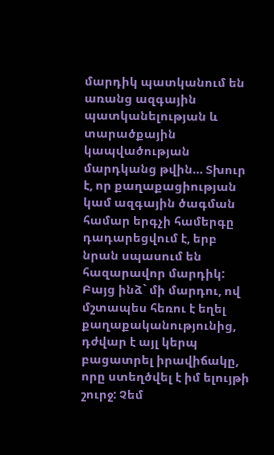մարդիկ պատկանում են առանց ազգային պատկանելության և տարածքային կապվածության մարդկանց թվին… Տխուր է, որ քաղաքացիության կամ ազգային ծագման համար երգչի համերգը դադարեցվում է, երբ նրան սպասում են հազարավոր մարդիկ: Բայց ինձ` մի մարդու, ով մշտապես հեռու է եղել քաղաքականությունից, դժվար է այլ կերպ բացատրել իրավիճակը, որը ստեղծվել է իմ ելույթի շուրջ: Չեմ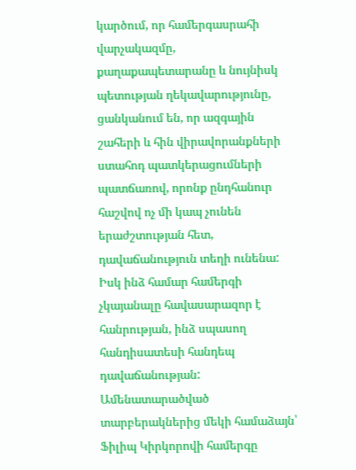կարծում, որ համերգասրահի վարչակազմը, քաղաքապետարանը և նույնիսկ պետության ղեկավարությունը, ցանկանում են, որ ազգային շահերի և հին վիրավորանքների ստահոդ պատկերացումների պատճառով, որոնք ընդհանուր հաշվով ոչ մի կապ չունեն երաժշտության հետ, դավաճանություն տեղի ունենա: Իսկ ինձ համար համերգի չկայանալը հավասարազոր է հանրության, ինձ սպասող հանդիսատեսի հանդեպ դավաճանության:
Ամենատարածված տարբերակներից մեկի համաձայն՝ Ֆիլիպ Կիրկորովի համերգը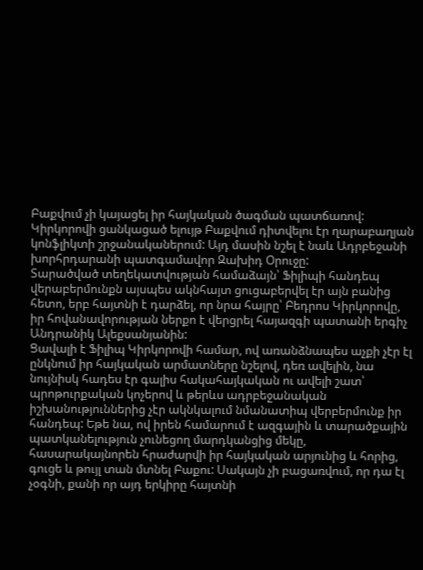Բաքվում չի կայացել իր հայկական ծագման պատճառով: Կիրկորովի ցանկացած ելույթ Բաքվում դիտվելու էր ղարաբաղյան կոնֆլիկտի շրջանականերում: Այդ մասին նշել է նաև Ադրբեջանի խորհրդարանի պատգամավոր Զախիդ Օրուջը:
Տարածված տեղեկատվության համաձայն՝ Ֆիլիպի հանդեպ վերաբերմունքն այսպես ակնհայտ ցուցաբերվել էր այն բանից հետո, երբ հայտնի է դարձել, որ նրա հայրը՝ Բեդրոս Կիրկորովը, իր հովանավորության ներքո է վերցրել հայազգի պատանի երգիչ Անդրանիկ Ալեքսանյանին:
Ցավալի է Ֆիլիպ Կիրկորովի համար, ով առանձնապես աչքի չէր էլ ընկնում իր հայկական արմատները նշելով, դեռ ավելին, նա նույնիսկ հադես էր գալիս հակահայկական ու ավելի շատ՝ պրոթուրքական կոչերով և թերևս ադրբեջանական իշխանություններից չէր ակնկալում նմանատիպ վերբերմունք իր հանդեպ: Եթե նա, ով իրեն համարում է ազգային և տարածքային պատկանելություն չունեցող մարդկանցից մեկը, հասարակայնորեն հրաժարվի իր հայկական արյունից և հորից, գուցե և թույլ տան մտնել Բաքու: Սակայն չի բացառվում, որ դա էլ չօգնի, քանի որ այդ երկիրը հայտնի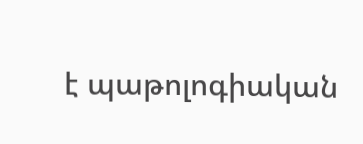է պաթոլոգիական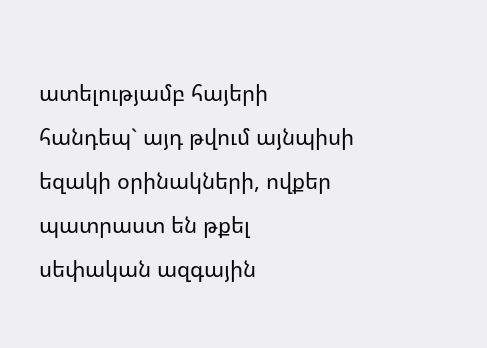ատելությամբ հայերի հանդեպ` այդ թվում այնպիսի եզակի օրինակների, ովքեր պատրաստ են թքել սեփական ազգային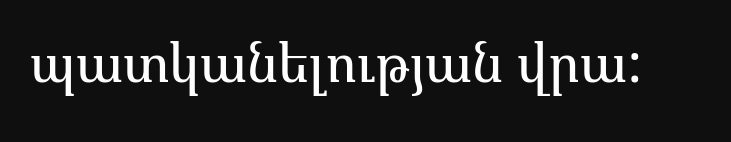պատկանելության վրա: